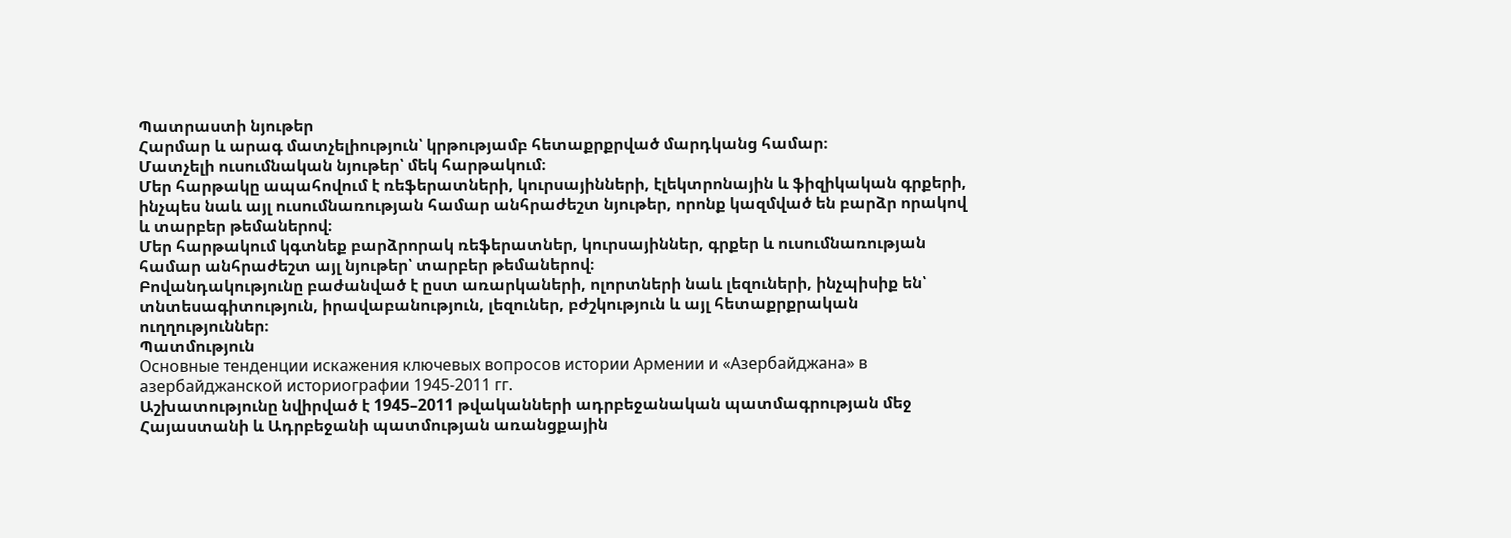Պատրաստի նյութեր
Հարմար և արագ մատչելիություն՝ կրթությամբ հետաքրքրված մարդկանց համար։
Մատչելի ուսումնական նյութեր՝ մեկ հարթակում։
Մեր հարթակը ապահովում է ռեֆերատների, կուրսայինների, էլեկտրոնային և ֆիզիկական գրքերի, ինչպես նաև այլ ուսումնառության համար անհրաժեշտ նյութեր, որոնք կազմված են բարձր որակով և տարբեր թեմաներով։
Մեր հարթակում կգտնեք բարձրորակ ռեֆերատներ, կուրսայիններ, գրքեր և ուսումնառության համար անհրաժեշտ այլ նյութեր՝ տարբեր թեմաներով։
Բովանդակությունը բաժանված է ըստ առարկաների, ոլորտների նաև լեզուների, ինչպիսիք են՝ տնտեսագիտություն, իրավաբանություն, լեզուներ, բժշկություն և այլ հետաքրքրական ուղղություններ։
Պատմություն
Основные тенденции искажения ключевых вопросов истории Армении и «Азербайджана» в азербайджанской историографии 1945-2011 гг.
Աշխատությունը նվիրված է 1945–2011 թվականների ադրբեջանական պատմագրության մեջ Հայաստանի և Ադրբեջանի պատմության առանցքային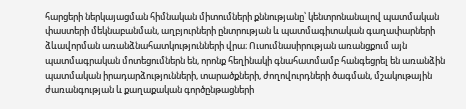հարցերի ներկայացման հիմնական միտումների քննությանը՝ կենտրոնանալով պատմական փաստերի մեկնաբանման, աղբյուրների ընտրության և պատմագիտական գաղափարների ձևավորման առանձնահատկությունների վրա։ Ուսումնասիրության առանցքում այն պատմագրական մոտեցումներն են, որոնք հեղինակի գնահատմամբ հանգեցրել են առանձին պատմական իրադարձությունների, տարածքների, ժողովուրդների ծագման, մշակութային ժառանգության և քաղաքական գործընթացների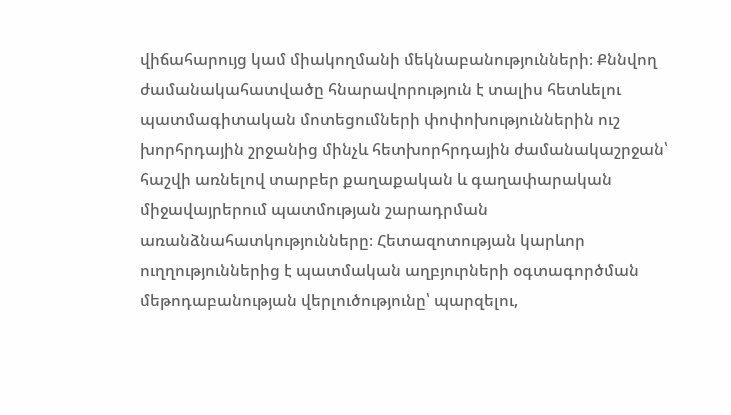վիճահարույց կամ միակողմանի մեկնաբանությունների։ Քննվող ժամանակահատվածը հնարավորություն է տալիս հետևելու պատմագիտական մոտեցումների փոփոխություններին ուշ խորհրդային շրջանից մինչև հետխորհրդային ժամանակաշրջան՝ հաշվի առնելով տարբեր քաղաքական և գաղափարական միջավայրերում պատմության շարադրման առանձնահատկությունները։ Հետազոտության կարևոր ուղղություններից է պատմական աղբյուրների օգտագործման մեթոդաբանության վերլուծությունը՝ պարզելու,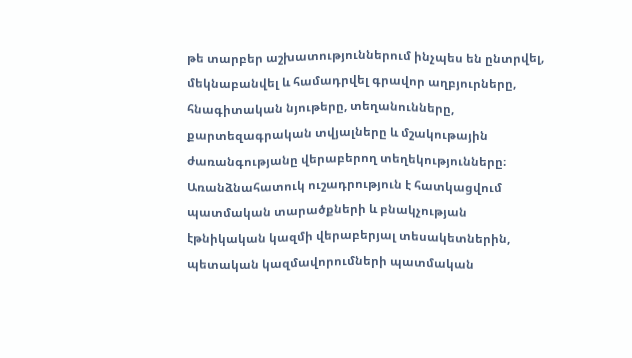թե տարբեր աշխատություններում ինչպես են ընտրվել, մեկնաբանվել և համադրվել գրավոր աղբյուրները, հնագիտական նյութերը, տեղանունները, քարտեզագրական տվյալները և մշակութային ժառանգությանը վերաբերող տեղեկությունները։ Առանձնահատուկ ուշադրություն է հատկացվում պատմական տարածքների և բնակչության էթնիկական կազմի վերաբերյալ տեսակետներին, պետական կազմավորումների պատմական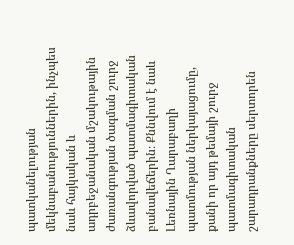պատկանելության մեկնաբանություններին, ինչպես նաև հայկական և ադրբեջանական մշակութային ժառանգության ծագման շուրջ ձևավորված պատմագիտական բանավեճերին։ Քննվում է նաև Լեռնային Ղարաբաղի պատմության ներկայացումը, քանի որ այդ թեմայի շուրջ պատմագիտական շարադրանքները սերտորեն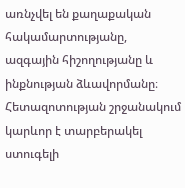առնչվել են քաղաքական հակամարտությանը, ազգային հիշողությանը և ինքնության ձևավորմանը։ Հետազոտության շրջանակում կարևոր է տարբերակել ստուգելի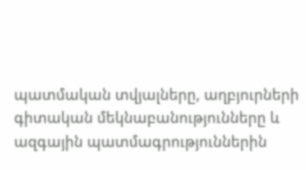պատմական տվյալները, աղբյուրների գիտական մեկնաբանությունները և ազգային պատմագրություններին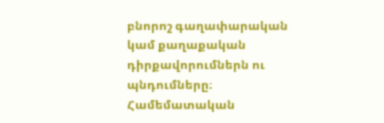բնորոշ գաղափարական կամ քաղաքական դիրքավորումներն ու պնդումները։ Համեմատական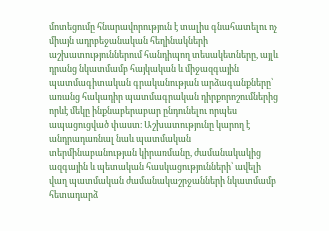մոտեցումը հնարավորություն է տալիս գնահատելու ոչ միայն ադրբեջանական հեղինակների աշխատություններում հանդիպող տեսակետները, այլև դրանց նկատմամբ հայկական և միջազգային պատմագիտական գրականության արձագանքները՝ առանց հակադիր պատմագրական դիրքորոշումներից որևէ մեկը ինքնաբերաբար ընդունելու որպես ապացուցված փաստ։ Աշխատությունը կարող է անդրադառնալ նաև պատմական տերմինաբանության կիրառմանը, ժամանակակից ազգային և պետական հասկացությունների՝ ավելի վաղ պատմական ժամանակաշրջանների նկատմամբ հետադարձ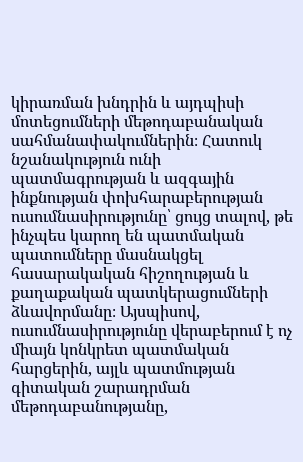կիրառման խնդրին և այդպիսի մոտեցումների մեթոդաբանական սահմանափակումներին։ Հատուկ նշանակություն ունի պատմագրության և ազգային ինքնության փոխհարաբերության ուսումնասիրությունը՝ ցույց տալով, թե ինչպես կարող են պատմական պատումները մասնակցել հասարակական հիշողության և քաղաքական պատկերացումների ձևավորմանը։ Այսպիսով, ուսումնասիրությունը վերաբերում է ոչ միայն կոնկրետ պատմական հարցերին, այլև պատմության գիտական շարադրման մեթոդաբանությանը,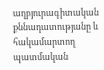աղբյուրագիտական քննադատությանը և հակամարտող պատմական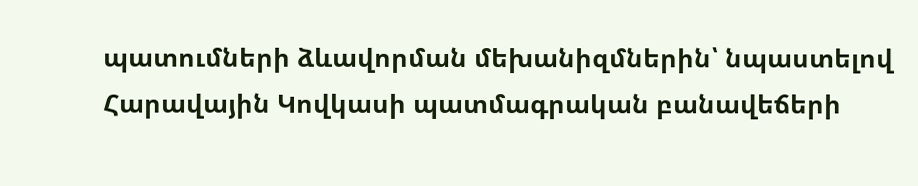պատումների ձևավորման մեխանիզմներին՝ նպաստելով Հարավային Կովկասի պատմագրական բանավեճերի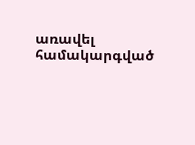առավել համակարգված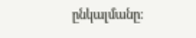ընկալմանը։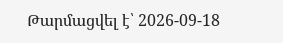Թարմացվել է՝ 2026-09-18